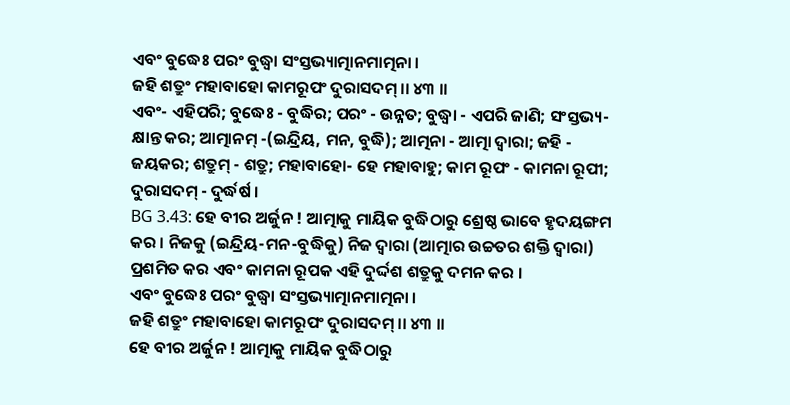ଏବଂ ବୁଦ୍ଧେଃ ପରଂ ବୁଦ୍ଧ୍ୱା ସଂସ୍ତଭ୍ୟାତ୍ମାନମାତ୍ମନା ।
ଜହି ଶତ୍ରୁଂ ମହାବାହୋ କାମରୂପଂ ଦୁରାସଦମ୍ ।। ୪୩ ।।
ଏବଂ- ଏହିପରି; ବୁଦ୍ଧେଃ - ବୁଦ୍ଧିର; ପରଂ - ଉନ୍ନତ; ବୁଦ୍ଧ୍ୱା - ଏପରି ଜାଣି; ସଂସ୍ତଭ୍ୟ- କ୍ଷାନ୍ତ କର; ଆତ୍ମାନମ୍ -(ଇନ୍ଦ୍ରିୟ, ମନ, ବୁଦ୍ଧି); ଆତ୍ମନା - ଆତ୍ମା ଦ୍ୱାରା; ଜହି - ଜୟକର; ଶତ୍ରୁମ୍ - ଶତ୍ରୁ; ମହାବାହୋ- ହେ ମହାବାହୁ; କାମ ରୂପଂ - କାମନା ରୂପୀ; ଦୁରାସଦମ୍ - ଦୁର୍ଦ୍ଧର୍ଷ ।
BG 3.43: ହେ ବୀର ଅର୍ଜୁନ ! ଆତ୍ମାକୁ ମାୟିକ ବୁଦ୍ଧିଠାରୁ ଶ୍ରେଷ୍ଠ ଭାବେ ହୃଦୟଙ୍ଗମ କର । ନିଜକୁ (ଇନ୍ଦ୍ରିୟ-ମନ-ବୁଦ୍ଧିକୁ) ନିଜ ଦ୍ୱାରା (ଆତ୍ମାର ଉଚ୍ଚତର ଶକ୍ତି ଦ୍ୱାରା) ପ୍ରଶମିତ କର ଏବଂ କାମନା ରୂପକ ଏହି ଦୁର୍ଦ୍ଦଶ ଶତ୍ରୁକୁ ଦମନ କର ।
ଏବଂ ବୁଦ୍ଧେଃ ପରଂ ବୁଦ୍ଧ୍ୱା ସଂସ୍ତଭ୍ୟାତ୍ମାନମାତ୍ମନା ।
ଜହି ଶତ୍ରୁଂ ମହାବାହୋ କାମରୂପଂ ଦୁରାସଦମ୍ ।। ୪୩ ।।
ହେ ବୀର ଅର୍ଜୁନ ! ଆତ୍ମାକୁ ମାୟିକ ବୁଦ୍ଧିଠାରୁ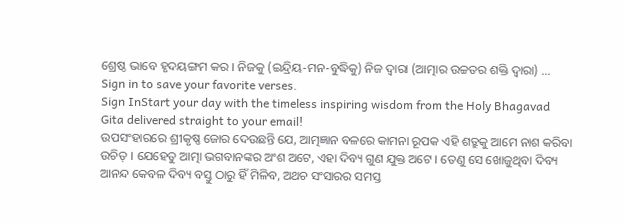ଶ୍ରେଷ୍ଠ ଭାବେ ହୃଦୟଙ୍ଗମ କର । ନିଜକୁ (ଇନ୍ଦ୍ରିୟ-ମନ-ବୁଦ୍ଧିକୁ) ନିଜ ଦ୍ୱାରା (ଆତ୍ମାର ଉଚ୍ଚତର ଶକ୍ତି ଦ୍ୱାରା) …
Sign in to save your favorite verses.
Sign InStart your day with the timeless inspiring wisdom from the Holy Bhagavad Gita delivered straight to your email!
ଉପସଂହାରରେ ଶ୍ରୀକୃଷ୍ଣ ଜୋର ଦେଉଛନ୍ତି ଯେ, ଆତ୍ମଜ୍ଞାନ ବଳରେ କାମନା ରୂପକ ଏହି ଶତ୍ରୁକୁ ଆମେ ନାଶ କରିବା ଉଚିତ୍ । ଯେହେତୁ ଆତ୍ମା ଭଗବାନଙ୍କର ଅଂଶ ଅଟେ, ଏହା ଦିବ୍ୟ ଗୁଣ ଯୁକ୍ତ ଅଟେ । ତେଣୁ ସେ ଖୋଜୁଥିବା ଦିବ୍ୟ ଆନନ୍ଦ କେବଳ ଦିବ୍ୟ ବସ୍ତୁ ଠାରୁ ହିଁ ମିଳିବ, ଅଥଚ ସଂସାରର ସମସ୍ତ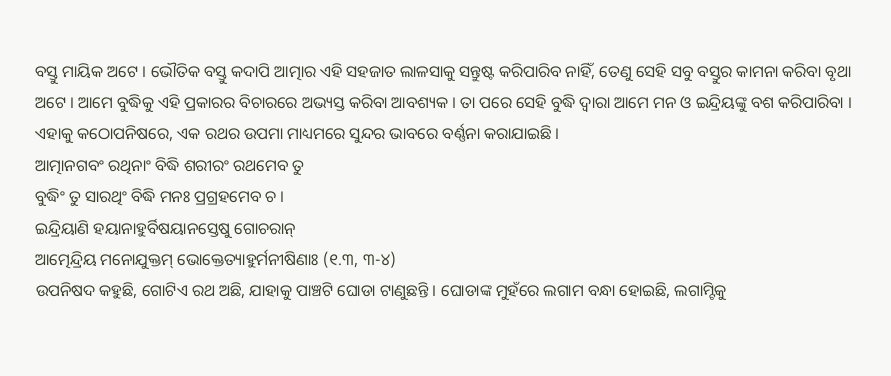ବସ୍ତୁ ମାୟିକ ଅଟେ । ଭୌତିକ ବସ୍ତୁ କଦାପି ଆତ୍ମାର ଏହି ସହଜାତ ଲାଳସାକୁ ସନ୍ତୁଷ୍ଟ କରିପାରିବ ନାହିଁ, ତେଣୁ ସେହି ସବୁ ବସ୍ତୁର କାମନା କରିବା ବୃଥା ଅଟେ । ଆମେ ବୁଦ୍ଧିକୁ ଏହି ପ୍ରକାରର ବିଚାରରେ ଅଭ୍ୟସ୍ତ କରିବା ଆବଶ୍ୟକ । ତା ପରେ ସେହି ବୁଦ୍ଧି ଦ୍ୱାରା ଆମେ ମନ ଓ ଇନ୍ଦ୍ରିୟଙ୍କୁ ବଶ କରିପାରିବା ।
ଏହାକୁ କଠୋପନିଷରେ, ଏକ ରଥର ଉପମା ମାଧ୍ୟମରେ ସୁନ୍ଦର ଭାବରେ ବର୍ଣ୍ଣନା କରାଯାଇଛି ।
ଆତ୍ମାନଗବଂ ରଥିନାଂ ବିଦ୍ଧି ଶରୀରଂ ରଥମେବ ତୁ
ବୁଦ୍ଧିଂ ତୁ ସାରଥିଂ ବିଦ୍ଧି ମନଃ ପ୍ରଗ୍ରହମେବ ଚ ।
ଇନ୍ଦ୍ରିୟାଣି ହୟାନାହୁର୍ବିଷୟାନସ୍ତେଷୁ ଗୋଚରାନ୍
ଆତ୍ମେନ୍ଦ୍ରିୟ ମନୋଯୁକ୍ତମ୍ ଭୋକ୍ତେତ୍ୟାହୁର୍ମନୀଷିଣାଃ (୧.୩, ୩-୪)
ଉପନିଷଦ କହୁଛି, ଗୋଟିଏ ରଥ ଅଛି, ଯାହାକୁ ପାଞ୍ଚଟି ଘୋଡା ଟାଣୁଛନ୍ତି । ଘୋଡାଙ୍କ ମୁହଁରେ ଲଗାମ ବନ୍ଧା ହୋଇଛି, ଲଗାମ୍ଟିକୁ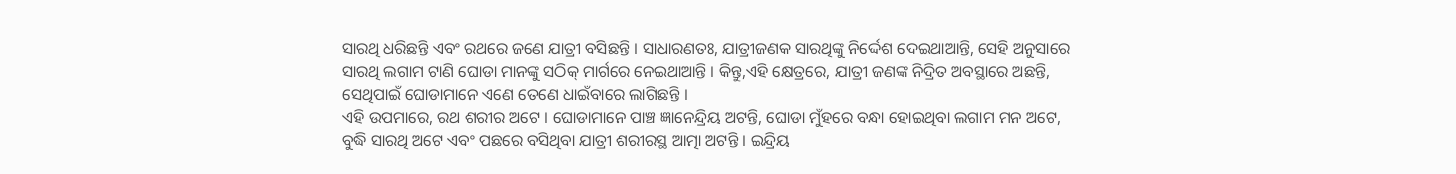ସାରଥି ଧରିଛନ୍ତି ଏବଂ ରଥରେ ଜଣେ ଯାତ୍ରୀ ବସିଛନ୍ତି । ସାଧାରଣତଃ, ଯାତ୍ରୀଜଣକ ସାରଥିଙ୍କୁ ନିର୍ଦ୍ଦେଶ ଦେଇଥାଆନ୍ତି, ସେହି ଅନୁସାରେ ସାରଥି ଲଗାମ ଟାଣି ଘୋଡା ମାନଙ୍କୁ ସଠିକ୍ ମାର୍ଗରେ ନେଇଥାଆନ୍ତି । କିନ୍ତୁ,ଏହି କ୍ଷେତ୍ରରେ, ଯାତ୍ରୀ ଜଣଙ୍କ ନିଦ୍ରିତ ଅବସ୍ଥାରେ ଅଛନ୍ତି, ସେଥିପାଇଁ ଘୋଡାମାନେ ଏଣେ ତେଣେ ଧାଇଁବାରେ ଲାଗିଛନ୍ତି ।
ଏହି ଉପମାରେ, ରଥ ଶରୀର ଅଟେ । ଘୋଡାମାନେ ପାଞ୍ଚ ଜ୍ଞାନେନ୍ଦ୍ରିୟ ଅଟନ୍ତି, ଘୋଡା ମୁଁହରେ ବନ୍ଧା ହୋଇଥିବା ଲଗାମ ମନ ଅଟେ, ବୁଦ୍ଧି ସାରଥି ଅଟେ ଏବଂ ପଛରେ ବସିଥିବା ଯାତ୍ରୀ ଶରୀରସ୍ଥ ଆତ୍ମା ଅଟନ୍ତି । ଇନ୍ଦ୍ରିୟ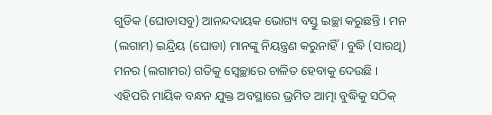ଗୁଡିକ (ଘୋଡାସବୁ) ଆନନ୍ଦଦାୟକ ଭୋଗ୍ୟ ବସ୍ତୁ ଇଚ୍ଛା କରୁଛନ୍ତି । ମନ (ଲଗାମ) ଇନ୍ଦ୍ରିୟ (ଘୋଡା) ମାନଙ୍କୁ ନିୟନ୍ତ୍ରଣ କରୁନାହିଁ । ବୁଦ୍ଧି (ସାରଥି) ମନର (ଲଗାମର) ଗତିକୁ ସ୍ୱେଚ୍ଛାରେ ଚାଳିତ ହେବାକୁ ଦେଉଛି । ଏହିପରି ମାୟିକ ବନ୍ଧନ ଯୁକ୍ତ ଅବସ୍ଥାରେ ଭ୍ରମିତ ଆତ୍ମା ବୁଦ୍ଧିକୁ ସଠିକ୍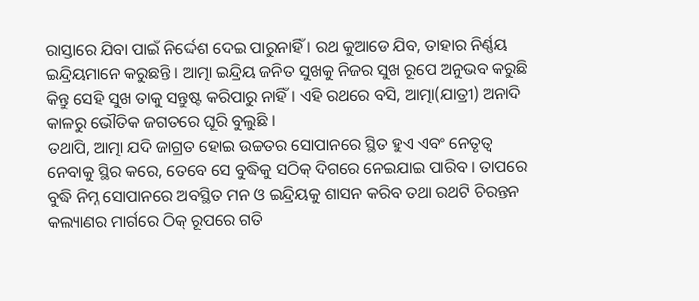ରାସ୍ତାରେ ଯିବା ପାଇଁ ନିର୍ଦ୍ଦେଶ ଦେଇ ପାରୁନାହିଁ । ରଥ କୁଆଡେ ଯିବ, ତାହାର ନିର୍ଣ୍ଣୟ ଇନ୍ଦ୍ରିୟମାନେ କରୁଛନ୍ତି । ଆତ୍ମା ଇନ୍ଦ୍ରିୟ ଜନିତ ସୁଖକୁ ନିଜର ସୁଖ ରୂପେ ଅନୁଭବ କରୁଛି କିନ୍ତୁ ସେହି ସୁଖ ତାକୁ ସନ୍ତୁଷ୍ଟ କରିପାରୁ ନାହିଁ । ଏହି ରଥରେ ବସି, ଆତ୍ମା(ଯାତ୍ରୀ) ଅନାଦି କାଳରୁ ଭୌତିକ ଜଗତରେ ଘୂରି ବୁଲୁଛି ।
ତଥାପି, ଆତ୍ମା ଯଦି ଜାଗ୍ରତ ହୋଇ ଉଚ୍ଚତର ସୋପାନରେ ସ୍ଥିତ ହୁଏ ଏବଂ ନେତୃତ୍ୱ ନେବାକୁ ସ୍ଥିର କରେ, ତେବେ ସେ ବୁଦ୍ଧିକୁ ସଠିକ୍ ଦିଗରେ ନେଇଯାଇ ପାରିବ । ତାପରେ ବୁଦ୍ଧି ନିମ୍ନ ସୋପାନରେ ଅବସ୍ଥିତ ମନ ଓ ଇନ୍ଦ୍ରିୟକୁ ଶାସନ କରିବ ତଥା ରଥଟି ଚିରନ୍ତନ କଲ୍ୟାଣର ମାର୍ଗରେ ଠିକ୍ ରୂପରେ ଗତି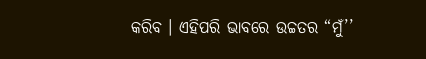କରିବ । ଏହିପରି ଭାବରେ ଉଚ୍ଚତର “ମୁଁ’’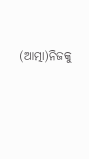(ଆତ୍ମା)ନିଜକୁ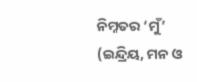ନିମ୍ନତର ‘ମୁଁ’ (ଇନ୍ଦ୍ରିୟ, ମନ ଓ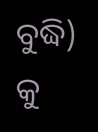ବୁଦ୍ଧି) କୁ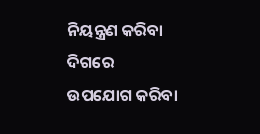ନିୟନ୍ତ୍ରଣ କରିବା ଦିଗରେ ଉପଯୋଗ କରିବା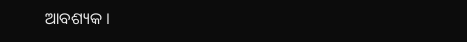ଆବଶ୍ୟକ ।